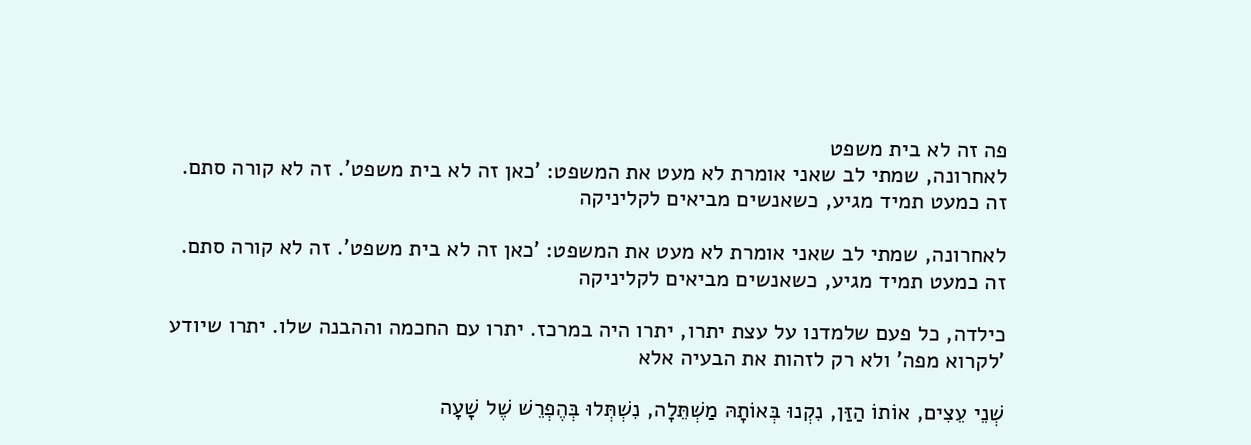פה זה לא בית משפט
לאחרונה, שמתי לב שאני אומרת לא מעט את המשפט: 'כאן זה לא בית משפט'. זה לא קורה סתם. זה כמעט תמיד מגיע, כשאנשים מביאים לקליניקה

לאחרונה, שמתי לב שאני אומרת לא מעט את המשפט: 'כאן זה לא בית משפט'. זה לא קורה סתם. זה כמעט תמיד מגיע, כשאנשים מביאים לקליניקה

כילדה, כל פעם שלמדנו על עצת יתרו, יתרו היה במרכז. יתרו עם החכמה וההבנה שלו. יתרו שיודע 'לקרוא מפה' ולא רק לזהות את הבעיה אלא

שְׁנֵי עֵצִים, אוֹתוֹ הַזַּן, נִקְנוּ בְּאוֹתָהּ מַשְׁתֵּלָה, נִשְׁתְּלוּ בְּהֶפְרֵשׁ שֶׁל שָׁעָה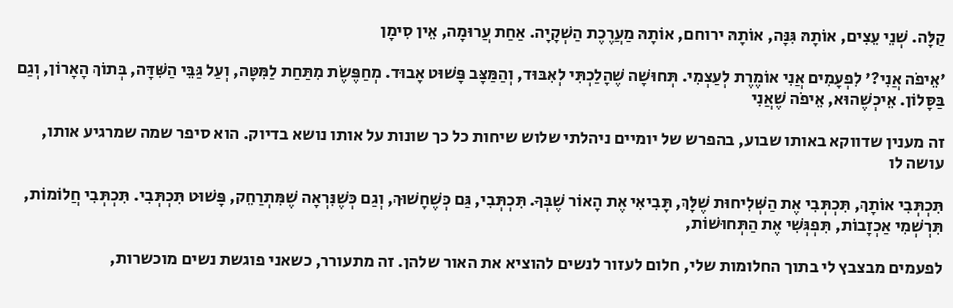קַלָּה. שְׁנֵי עֵצִים, אוֹתָהּ גִּנָּה, אוֹתָהּ ירוחם, אוֹתָהּ מַעֲרֶכֶת הַשְׁקָיָה. אַחַת עֲרוּמָה, אֵין סִימָן

'אֵיפֹה אֲנִי?' לִפְעָמִים אֲנִי אוֹמֶרֶת לְעַצְמִי. תְּחוּשָׁה שֶׁהָלַכְתִּי לְאִבּוּד, וְהַמַּצָּב פָּשׁוּט אָבוּד. מְחַפֶּשֶׂת מִתַּחַת לַמִּטָּה, וְעַל גַּבֵּי הַשִּׁדָּה, בְּתוֹךְ הָאָרוֹן, וְגַם בַּסָּלוֹן. אֵיכְשֶׁהוּא, אֵיפֹה שֶׁאֲנִי

זה מענין שדווקא באותו שבוע, בהפרש של יומיים ניהלתי שלוש שיחות כל כך שונות על אותו נושא בדיוק. הוא סיפר שמה שמרגיע אותו, עושה לו

תִּכְתְּבִי אוֹתָךְ, תִּכְתְּבִי אֶת הַשְּׁלִיחוּת שֶׁלָּךְ, תָּבִיאִי אֶת הָאוֹר שֶׁבְּךָ. תִּכְתְּבִי, גַּם כְּשֶׁחָשׁוּךְ, וְגַם כְּשֶׁנִּרְאָה שֶׁמִּתְרַחֵק, פָּשׁוּט תִּכְתְּבִי. תִּכְתְּבִי חֲלוֹמוֹת, תִּרְשְׁמִי אַכְזָבוֹת, תִּפְגְּשִׁי אֶת הַתְּחוּשׁוֹת,

לפעמים מבצבץ לי בתוך החלומות שלי, חלום לעזור לנשים להוציא את האור שלהן. זה מתעורר, כשאני פוגשת נשים מוכשרות,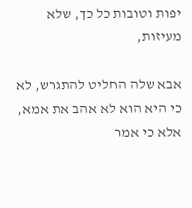יפות וטובות כל כך, שלא מעיזות,

אבא שלה החליט להתגרש, לא כי היא הוא לא אהב את אמא, אלא כי אמר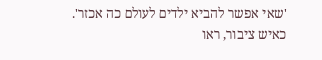'שאי אפשר להביא ילדים לעולם כה אכזר'. כאיש ציבור, ראו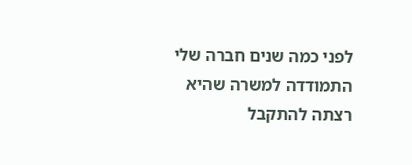לפני כמה שנים חברה שלי התמודדה למשרה שהיא רצתה להתקבל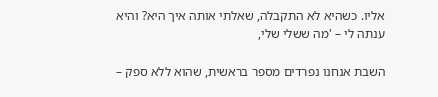אליו. כשהיא לא התקבלה, שאלתי אותה איך היא? והיא ענתה לי – 'מה ששלי שלי,

השבת אנחנו נפרדים מספר בראשית, שהוא ללא ספק –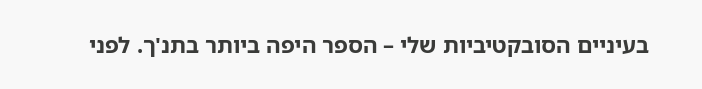בעיניים הסובקטיביות שלי – הספר היפה ביותר בתנ'ך. לפני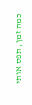כמה זמן, תפס אותי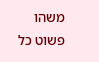משהו פשוט כל